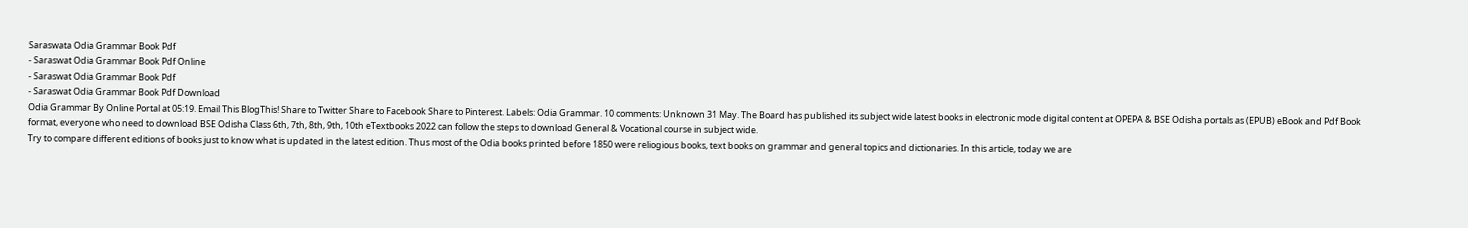Saraswata Odia Grammar Book Pdf
- Saraswat Odia Grammar Book Pdf Online
- Saraswat Odia Grammar Book Pdf
- Saraswat Odia Grammar Book Pdf Download
Odia Grammar By Online Portal at 05:19. Email This BlogThis! Share to Twitter Share to Facebook Share to Pinterest. Labels: Odia Grammar. 10 comments: Unknown 31 May. The Board has published its subject wide latest books in electronic mode digital content at OPEPA & BSE Odisha portals as (EPUB) eBook and Pdf Book format, everyone who need to download BSE Odisha Class 6th, 7th, 8th, 9th, 10th eTextbooks 2022 can follow the steps to download General & Vocational course in subject wide.
Try to compare different editions of books just to know what is updated in the latest edition. Thus most of the Odia books printed before 1850 were reliogious books, text books on grammar and general topics and dictionaries. In this article, today we are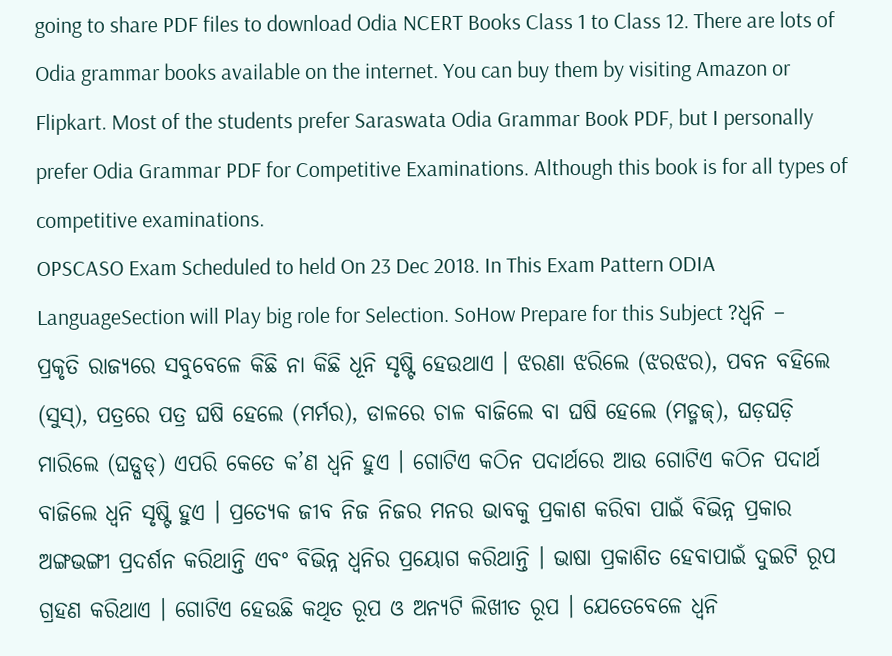going to share PDF files to download Odia NCERT Books Class 1 to Class 12. There are lots of Odia grammar books available on the internet. You can buy them by visiting Amazon or Flipkart. Most of the students prefer Saraswata Odia Grammar Book PDF, but I personally prefer Odia Grammar PDF for Competitive Examinations. Although this book is for all types of competitive examinations.
OPSCASO Exam Scheduled to held On 23 Dec 2018. In This Exam Pattern ODIA LanguageSection will Play big role for Selection. SoHow Prepare for this Subject ?ଧ୍ୱନି –
ପ୍ରକୃତି ରାଜ୍ୟରେ ସବୁବେଳେ କିଛି ନା କିଛି ଧୂନି ସୃଷ୍ଟି ହେଉଥାଏ । ଝରଣା ଝରିଲେ (ଝରଝର), ପବନ ବହିଲେ (ସୁସ୍), ପତ୍ରରେ ପତ୍ର ଘଷି ହେଲେ (ମର୍ମର), ଡାଳରେ ଚାଳ ବାଜିଲେ ବା ଘଷି ହେଲେ (ମଡ୍ମଜ୍), ଘଡ଼ଘଡ଼ି ମାରିଲେ (ଘଡ୍ଘଡ୍) ଏପରି କେତେ କ’ଣ ଧ୍ବନି ହୁଏ । ଗୋଟିଏ କଠିନ ପଦାର୍ଥରେ ଆଉ ଗୋଟିଏ କଠିନ ପଦାର୍ଥ ବାଜିଲେ ଧ୍ବନି ସୃଷ୍ଟି ହୁଏ । ପ୍ରତ୍ୟେକ ଜୀବ ନିଜ ନିଜର ମନର ଭାବକୁ ପ୍ରକାଶ କରିବା ପାଇଁ ବିଭିନ୍ନ ପ୍ରକାର ଅଙ୍ଗଭଙ୍ଗୀ ପ୍ରଦର୍ଶନ କରିଥାନ୍ତି ଏବଂ ବିଭିନ୍ନ ଧ୍ବନିର ପ୍ରୟୋଗ କରିଥାନ୍ତି । ଭାଷା ପ୍ରକାଶିତ ହେବାପାଇଁ ଦୁଇଟି ରୂପ ଗ୍ରହଣ କରିଥାଏ । ଗୋଟିଏ ହେଉଛି କଥିତ ରୂପ ଓ ଅନ୍ୟଟି ଲିଖୀତ ରୂପ । ଯେତେବେଳେ ଧ୍ବନି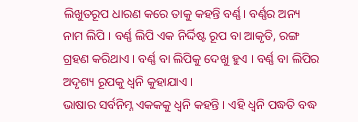ଲିଖୁତରୂପ ଧାରଣ କରେ ତାକୁ କହନ୍ତି ବର୍ଣ୍ଣ। ବର୍ଣ୍ଣର ଅନ୍ୟ ନାମ ଲିପି । ବର୍ଣ୍ଣ ଲିପି ଏକ ନିର୍ଦ୍ଦିଷ୍ଟ ରୂପ ବା ଆକୃତି, ରଙ୍ଗ ଗ୍ରହଣ କରିଥାଏ । ବର୍ଣ୍ଣ ବା ଲିପିକୁ ଦେଖୁ ହୁଏ । ବର୍ଣ୍ଣ ବା ଲିପିର ଅଦୃଶ୍ୟ ରୂପକୁ ଧ୍ବନି କୁହାଯାଏ ।
ଭାଷାର ସର୍ବନିମ୍ନ ଏକକକୁ ଧ୍ବନି କହନ୍ତି । ଏହି ଧ୍ବନି ପଦ୍ଧତି ବଦ୍ଧ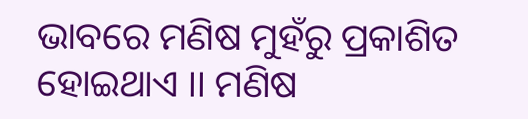ଭାବରେ ମଣିଷ ମୁହଁରୁ ପ୍ରକାଶିତ ହୋଇଥାଏ ।। ମଣିଷ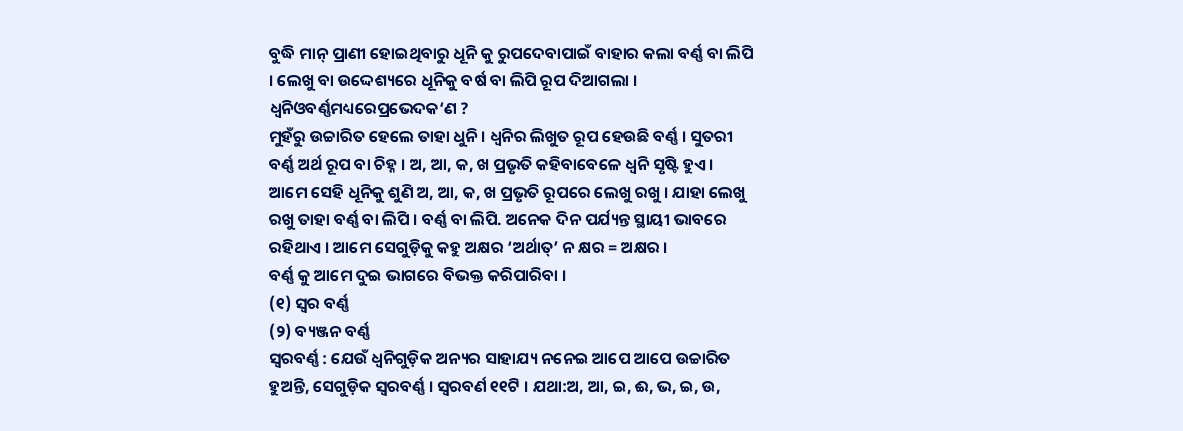ବୁଦ୍ଧି ମାନ୍ ପ୍ରାଣୀ ହୋଇଥିବାରୁ ଧୂନି କୁ ରୁପଦେବାପାଇଁ ବାହାର କଲା ବର୍ଣ୍ଣ ବା ଲିପି । ଲେଖୁ ବା ଉଦ୍ଦେଶ୍ୟରେ ଧୂନିକୁ ବର୍ଷ ବା ଲିପି ରୂପ ଦିଆଗଲା ।
ଧ୍ୱନିଓବର୍ଣ୍ଣମଧ୍ୟରେପ୍ରଭେଦକ‘ଣ ?
ମୁହଁରୁ ଉଚ୍ଚାରିତ ହେଲେ ତାହା ଧୁନି । ଧ୍ବନିର ଲିଖୁତ ରୂପ ହେଉଛି ବର୍ଣ୍ଣ । ସୁତରୀ ବର୍ଣ୍ଣ ଅର୍ଥ ରୂପ ବା ଚିହ୍ନ । ଅ, ଆ, କ, ଖ ପ୍ରଭୃତି କହିବାବେଳେ ଧ୍ବନି ସୃଷ୍ଟି ହୁଏ । ଆମେ ସେହି ଧୂନିକୁ ଶୁଣି ଅ, ଆ, କ, ଖ ପ୍ରଭୃତି ରୂପରେ ଲେଖୁ ରଖୁ । ଯାହା ଲେଖୁ ରଖୁ ତାହା ବର୍ଣ୍ଣ ବା ଲିପି । ବର୍ଣ୍ଣ ବା ଲିପି. ଅନେକ ଦିନ ପର୍ଯ୍ୟନ୍ତ ସ୍ଥାୟୀ ଭାବରେ ରହିଥାଏ । ଆମେ ସେଗୁଡ଼ିକୁ କହୁ ଅକ୍ଷର ‘ଅର୍ଥାତ୍’ ନ କ୍ଷର = ଅକ୍ଷର ।
ବର୍ଣ୍ଣ କୁ ଆମେ ଦୁଇ ଭାଗରେ ବିଭକ୍ତ କରିପାରିବା ।
(୧) ସ୍ଵର ବର୍ଣ୍ଣ
(୨) ବ୍ୟଞ୍ଜନ ବର୍ଣ୍ଣ
ସ୍ଵରବର୍ଣ୍ଣ : ଯେଉଁ ଧ୍ୱନିଗୁଡ଼ିକ ଅନ୍ୟର ସାହାଯ୍ୟ ନନେଇ ଆପେ ଆପେ ଉଚ୍ଚାରିତ ହୁଅନ୍ତି, ସେଗୁଡ଼ିକ ସ୍ଵରବର୍ଣ୍ଣ । ସ୍ଵରବର୍ଣ ୧୧ଟି । ଯଥା:ଅ, ଆ, ଇ, ଈ, ଭ, ଇ, ଉ,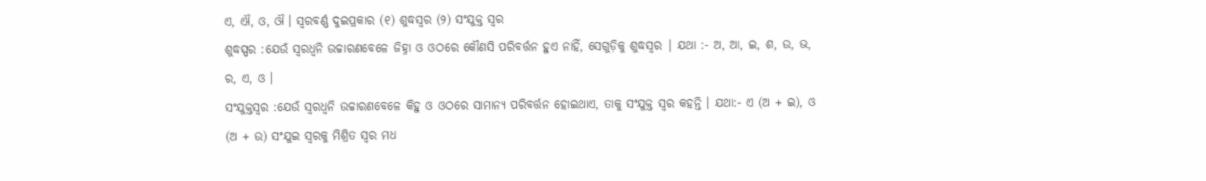ଏ, ଐ, ଓ, ଔ । ସ୍ଵରବର୍ଣ୍ଣ ଦୁଇପ୍ରକାର (୧) ଶୁଦ୍ଧସ୍ବର (୨) ସଂଯୁକ୍ତ ସ୍ଵର
ଶୁଦ୍ଧସ୍ପର :ଯେଉଁ ସ୍ବରଧ୍ବନି ଉଚ୍ଚାରଣବେଳେ ଜିହ୍ନା ଓ ଓଠରେ କୌଣସି ପରିବର୍ତ୍ତନ ହୁଏ ନାହିଁ, ସେଗୁଡ଼ିକୁ ଶୁଦ୍ଧସ୍ଵର | ଯଥା :- ଅ, ଆ, ଇ, ଶ, ଉ, ଭ, ର, ଏ, ଓ ।
ସଂଯୁକ୍ତସ୍ଵର :ଯେଉଁ ସ୍ବରଧ୍ବନି ଉଚ୍ଚାରଣବେଳେ କିହୁ ଓ ଓଠରେ ସାମାନ୍ୟ ପରିବର୍ତ୍ତନ ହୋଇଥାଏ, ତାକୁ ସଂଯୁକ୍ତ ସ୍ଵର କହନ୍ତି । ଯଥା:- ଏ (ଅ + ଇ), ଓ (ଅ + ଉ) ସଂଯୁଇ ସ୍ଵରକୁ ମିଶ୍ରିତ ସ୍ବର ମଧ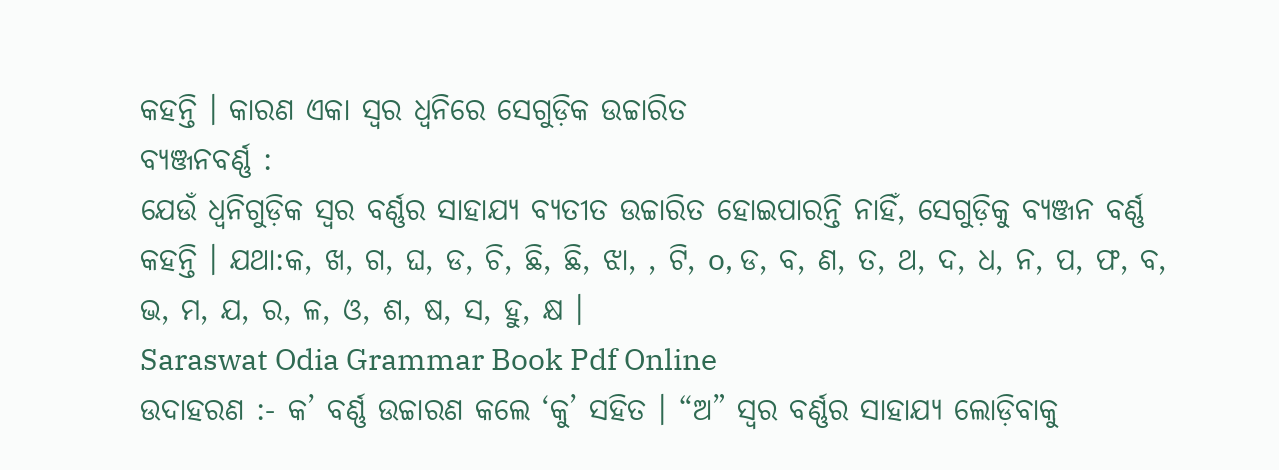କହନ୍ତି । କାରଣ ଏକା ସ୍ବର ଧ୍ବନିରେ ସେଗୁଡ଼ିକ ଉଚ୍ଚାରିତ
ବ୍ୟଞ୍ଜନବର୍ଣ୍ଣ :
ଯେଉଁ ଧ୍ୱନିଗୁଡ଼ିକ ସ୍ଵର ବର୍ଣ୍ଣର ସାହାଯ୍ୟ ବ୍ୟତୀତ ଉଚ୍ଚାରିତ ହୋଇପାରନ୍ତି ନାହିଁ, ସେଗୁଡ଼ିକୁ ବ୍ୟଞ୍ଜନ ବର୍ଣ୍ଣ କହନ୍ତି । ଯଥା:କ, ଖ, ଗ, ଘ, ଡ, ଚି, ଛି, ଛି, ଝା, , ଟି, o, ଡ, ବ, ଣ, ତ, ଥ, ଦ, ଧ, ନ, ପ, ଫ, ବ, ଭ, ମ, ଯ, ର, ଳ, ଓ, ଶ, ଷ, ସ, ହୁ, କ୍ଷ ।
Saraswat Odia Grammar Book Pdf Online
ଉଦାହରଣ :- କ’ ବର୍ଣ୍ଣ ଉଚ୍ଚାରଣ କଲେ ‘କୁ’ ସହିତ । “ଅ” ସ୍ଵର ବର୍ଣ୍ଣର ସାହାଯ୍ୟ ଲୋଡ଼ିବାକୁ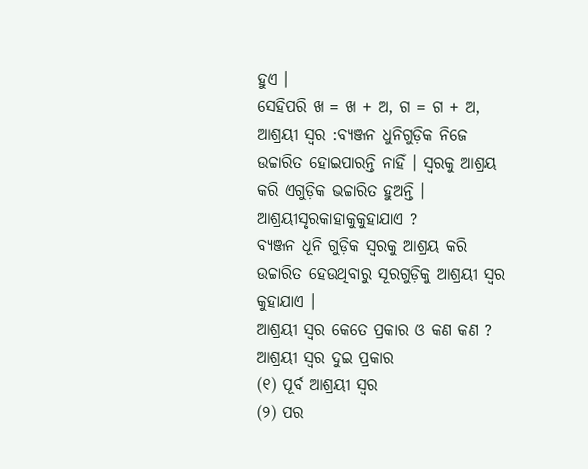ହୁଏ ।
ସେହିପରି ଖ = ଖ + ଅ, ଗ = ଗ + ଅ,
ଆଶ୍ରୟୀ ସ୍ଵର :ବ୍ୟଞ୍ଜନ ଧୁନିଗୁଡ଼ିକ ନିଜେ ଉଚ୍ଚାରିତ ହୋଇପାରନ୍ତି ନାହିଁ । ସ୍ବରକୁ ଆଶ୍ରୟ କରି ଏଗୁଡ଼ିକ ଭଚ୍ଚାରିତ ହୁଅନ୍ତି ।
ଆଶ୍ରୟୀସୃରକାହାକୁକୁହାଯାଏ ?
ବ୍ୟଞ୍ଜନ ଧୂନି ଗୁଡ଼ିକ ସ୍ବରକୁ ଆଶ୍ରୟ କରି ଉଚ୍ଚାରିତ ହେଉଥିବାରୁ ସୂରଗୁଡ଼ିକୁ ଆଶ୍ରୟୀ ସ୍ଵର କୁହାଯାଏ ।
ଆଶ୍ରୟୀ ସ୍ଵର କେତେ ପ୍ରକାର ଓ କଣ କଣ ?
ଆଶ୍ରୟୀ ସ୍ଵର ଦୁଇ ପ୍ରକାର
(୧) ପୂର୍ବ ଆଶ୍ରୟୀ ସ୍ଵର
(୨) ପର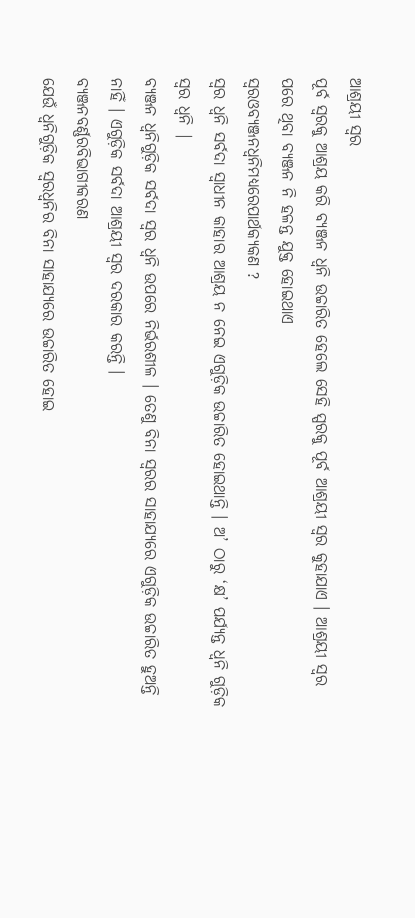ଆଶ୍ରୟୀ ସ୍ଵର
ପୂର୍ବ ସ୍ଵରକୁ ଆଶ୍ରୟ କରି ବ୍ୟଞ୍ଜନ ଧ୍ବନି ଉଚ୍ଚାରିତ ହେଲେ ସେହି ସ୍ପରକୁ ପୂର୍ବ ଆଶ୍ରୟୀ ସ୍ଵର କୁହାଯାଏ । ଆଶ୍ରୟୀ ସ୍ଵର ପରେ ଥିବା ବ୍ୟଞ୍ଜନ ନି ହଳନ୍ତ ଯୁକ୍ତ ହୋଇଥାଏ
ସ୍ଵରଓବ୍ୟଞ୍ଜନଧ୍ବନିମଧ୍ୟରେପାର୍ଥକ୍ୟକଣ ?
ସ୍ବର ଧ୍ବନି ସର୍ବଦା ସ୍ବାଧୀନ କାହାର ଆଶ୍ରୟ ନ ନେଇ ଏଗୁଡ଼ିକ ଉଚ୍ଚାରିତ ହୋଇଥାନ୍ତି । ଅ’ ଠାରୁ ‘କ୍ଷ’ ପର୍ଯ୍ୟନ୍ତ ଧ୍ବନି ଗୁଡ଼ିକ ସ୍ବର ଧ୍ବନି |
ବ୍ୟଞ୍ଜନ ଧ୍ବନିଗୁଡ଼ିକ ସର୍ବଦା ସ୍ବର ଧ୍ବନି ଉପରେ ନିର୍ଭରଶୀଳ । ତେଣୁ ବିନା ସ୍ବରର ସାହାଯ୍ୟରେ ଏଗୁଡ଼ିକ ଉଚ୍ଚାରିତ ହୁଅନ୍ତି ନାହିଁ । ଏଗୁଡ଼ିକ ସର୍ବଦା ଆଶ୍ରୟୀ ସ୍ଵର ଦରକାର କରନ୍ତି ।
ବ୍ୟଞ୍ଜନବର୍ଣ୍ଣରବିଭାଗୀକରଣ
ଯେଉଁ ଧ୍ବନିଗୁଡ଼ିକ ସ୍ବରଧ୍ବନିର ବିନା ସାହାଯ୍ୟରେ ଉଚ୍ଚାରିତ ହୋଇ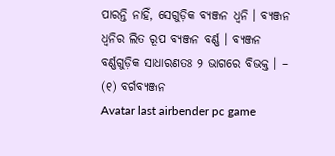ପାରନ୍ତି ନାହିଁ, ସେଗୁଡ଼ିକ ବ୍ୟଞ୍ଜନ ଧ୍ବନି । ବ୍ୟଞ୍ଜନ ଧ୍ବନିର ଲିତ ରୂପ ବ୍ୟଞ୍ଜନ ବର୍ଣ୍ଣ । ବ୍ୟଞ୍ଜନ ବର୍ଣ୍ଣଗୁଡ଼ିକ ସାଧାରଣତଃ ୨ ଭାଗରେ ବିଭକ୍ତ । –
(୧) ବର୍ଗବ୍ୟଞ୍ଜନ
Avatar last airbender pc game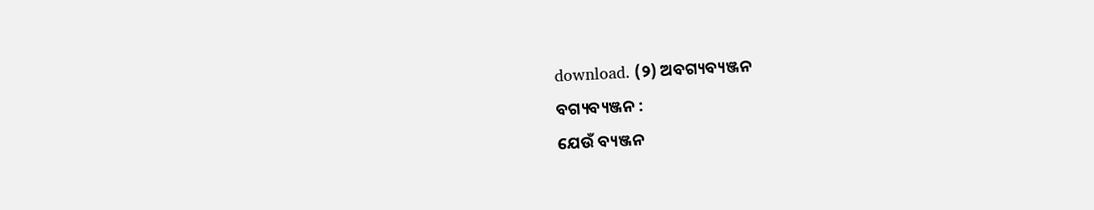download. (୨) ଅବଗ୍ୟବ୍ୟଞ୍ଜନ
ବଗ୍ୟବ୍ୟଞ୍ଜନ :
ଯେଉଁ ବ୍ୟଞ୍ଜନ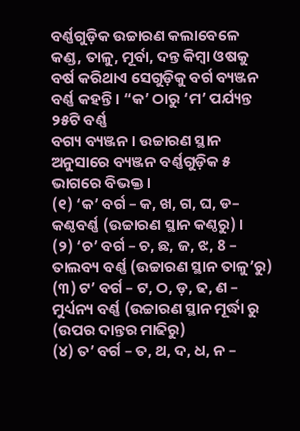ବର୍ଣ୍ଣଗୁଡ଼ିକ ଉଚ୍ଚାରଣ କଲାବେଳେ କଣ୍ଡ, ତାଳୁ, ମୂର୍ବା, ଦନ୍ତ କିମ୍ବା ଓଷକୁ ବର୍ଷ କରିଥାଏ ସେଗୁଡ଼ିକୁ ବର୍ଗ ବ୍ୟଞ୍ଜନ ବର୍ଣ୍ଣ କହନ୍ତି । “କ’ ଠାରୁ ‘ମ’ ପର୍ଯ୍ୟନ୍ତ ୨୫ଟି ବର୍ଣ୍ଣ
ବଗ୍ୟ ବ୍ୟଞ୍ଜନ । ଉଚ୍ଚାରଣ ସ୍ଥାନ ଅନୁସାରେ ବ୍ୟଞ୍ଜନ ବର୍ଣ୍ଣଗୁଡ଼ିକ ୫ ଭାଗରେ ବିଭକ୍ତ ।
(୧) ‘କ’ ବର୍ଗ – କ, ଖ, ଗ, ଘ, ଡ– କଣ୍ଠବର୍ଣ୍ଣ (ଉଚ୍ଚାରଣ ସ୍ଥାନ କଣ୍ଠରୁ) ।
(୨) ‘ଚ’ ବର୍ଗ – ଚ, ଛ, ଜ, ଝ, 8 – ତାଲବ୍ୟ ବର୍ଣ୍ଣ (ଉଚ୍ଚାରଣ ସ୍ଥାନ ତାଳୁ’ରୁ)
(୩) ଟ’ ବର୍ଗ – ଟ, ଠ, ଡ଼, ଢ, ଣ – ମୁର୍ଧ୍ୟନ୍ୟ ବର୍ଣ୍ଣ (ଉଚ୍ଚାରଣ ସ୍ଥାନ ମୂର୍ଦ୍ଧା ରୁ (ଉପର ଦାନ୍ତର ମାଢିରୁ)
(୪) ତ’ ବର୍ଗ – ତ, ଥ, ଦ, ଧ, ନ –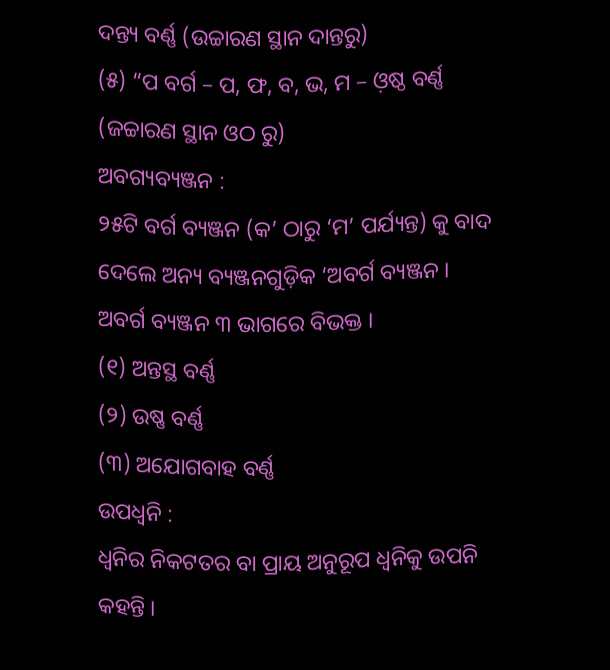ଦନ୍ତ୍ୟ ବର୍ଣ୍ଣ (ଉଚ୍ଚାରଣ ସ୍ଥାନ ଦାନ୍ତରୁ)
(୫) “ପ ବର୍ଗ – ପ, ଫ, ବ, ଭ, ମ – ଓ଼ଷ୍ଠ ବର୍ଣ୍ଣ (ଜଚ୍ଚାରଣ ସ୍ଥାନ ଓଠ ରୁ)
ଅବଗ୍ୟବ୍ୟଞ୍ଜନ :
୨୫ଟି ବର୍ଗ ବ୍ୟଞ୍ଜନ (କ’ ଠାରୁ ‘ମ’ ପର୍ଯ୍ୟନ୍ତ) କୁ ବାଦ ଦେଲେ ଅନ୍ୟ ବ୍ୟଞ୍ଜନଗୁଡ଼ିକ ‘ଅବର୍ଗ ବ୍ୟଞ୍ଜନ । ଅବର୍ଗ ବ୍ୟଞ୍ଜନ ୩ ଭାଗରେ ବିଭକ୍ତ ।
(୧) ଅନ୍ତସ୍ଥ ବର୍ଣ୍ଣ
(୨) ଉଷ୍ଣ ବର୍ଣ୍ଣ
(୩) ଅଯୋଗବାହ ବର୍ଣ୍ଣ
ଉପଧ୍ବନି :
ଧ୍ବନିର ନିକଟତର ବା ପ୍ରାୟ ଅନୁରୂପ ଧ୍ଵନିକୁ ଉପନି କହନ୍ତି ।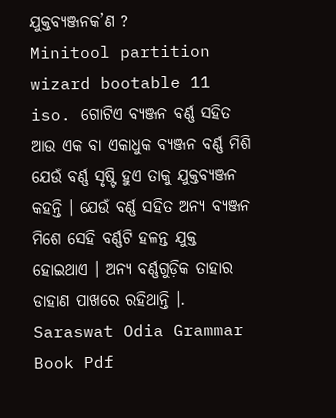ଯୁକ୍ତବ୍ୟଞ୍ଜନକ’ଣ ?
Minitool partition wizard bootable 11 iso. ଗୋଟିଏ ବ୍ୟଞ୍ଜନ ବର୍ଣ୍ଣ ସହିତ ଆଉ ଏକ ବା ଏକାଧୁକ ବ୍ୟଞ୍ଜନ ବର୍ଣ୍ଣ ମିଶି ଯେଉଁ ବର୍ଣ୍ଣ ସୃଷ୍ଟି ହୁଏ ତାକୁ ଯୁକ୍ତବ୍ୟଞ୍ଜନ କହନ୍ତି । ଯେଉଁ ବର୍ଣ୍ଣ ସହିତ ଅନ୍ୟ ବ୍ୟଞ୍ଜନ ମିଶେ ସେହି ବର୍ଣ୍ଣଟି ହଳନ୍ତ ଯୁକ୍ତ ହୋଇଥାଏ । ଅନ୍ୟ ବର୍ଣ୍ଣଗୁଡ଼ିକ ତାହାର ଡାହାଣ ପାଖରେ ରହିଥାନ୍ତି ।.
Saraswat Odia Grammar Book Pdf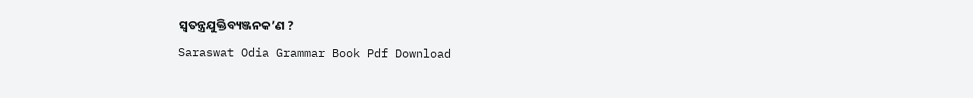ସ୍ଵତନ୍ତ୍ରଯୁକ୍ତିବ୍ୟଞ୍ଜନକ’ଣ ?
Saraswat Odia Grammar Book Pdf Download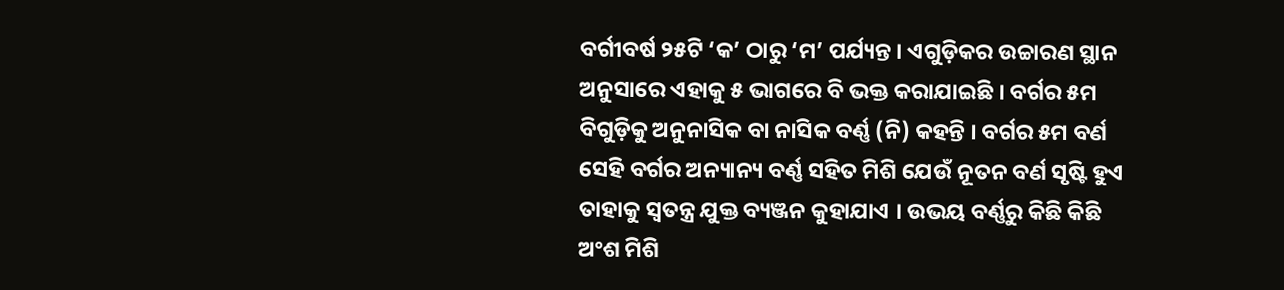ବର୍ଗୀବର୍ଷ ୨୫ଟି ‘କ’ ଠାରୁ ‘ମ’ ପର୍ଯ୍ୟନ୍ତ । ଏଗୁଡ଼ିକର ଉଚ୍ଚାରଣ ସ୍ଥାନ ଅନୁସାରେ ଏହାକୁ ୫ ଭାଗରେ ବି ଭକ୍ତ କରାଯାଇଛି । ବର୍ଗର ୫ମ ବିଗୁଡ଼ିକୁ ଅନୁନାସିକ ବା ନାସିକ ବର୍ଣ୍ଣ (ନି) କହନ୍ତି । ବର୍ଗର ୫ମ ବର୍ଣ ସେହି ବର୍ଗର ଅନ୍ୟାନ୍ୟ ବର୍ଣ୍ଣ ସହିତ ମିଶି ଯେଉଁ ନୂତନ ବର୍ଣ ସୃଷ୍ଟି ହୁଏ ତାହାକୁ ସ୍ବତନ୍ତ୍ର ଯୁକ୍ତ ବ୍ୟଞ୍ଜନ କୁହାଯାଏ । ଉଭୟ ବର୍ଣ୍ଣରୁ କିଛି କିଛି ଅଂଶ ମିଶି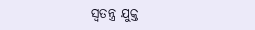ସ୍ବତନ୍ତ୍ର ଯୁକ୍ତ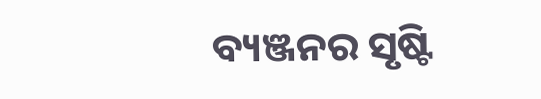ବ୍ୟଞ୍ଜନର ସୃଷ୍ଟି